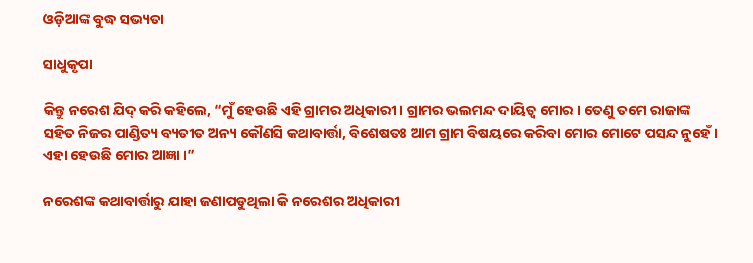ଓଡ଼ିଆଙ୍କ ବୁଦ୍ଧ ସଭ୍ୟତା

ସାଧୁକୃପା

କିନ୍ତୁ ନରେଶ ଯିଦ୍ କରି କହିଲେ, “ମୁଁ ହେଉଛି ଏହି ଗ୍ରାମର ଅଧିକାରୀ । ଗ୍ରାମର ଭଲମନ୍ଦ ଦାୟିତ୍ୱ ମୋର । ତେଣୁ ତମେ ରାଜାଙ୍କ ସହିତ ନିଜର ପାଣ୍ଡିତ୍ୟ ବ୍ୟତୀତ ଅନ୍ୟ କୌଣସି କଥାବାର୍ତ୍ତା, ବିଶେଷତଃ ଆମ ଗ୍ରାମ ବିଷୟରେ କରିବା ମୋର ମୋଟେ ପସନ୍ଦ ନୁହେଁ । ଏହା ହେଉଛି ମୋର ଆଜ୍ଞା ।”

ନରେଶଙ୍କ କଥାବାର୍ତ୍ତାରୁ ଯାହା ଜଣାପଡୁଥିଲା କି ନରେଶର ଅଧିକାରୀ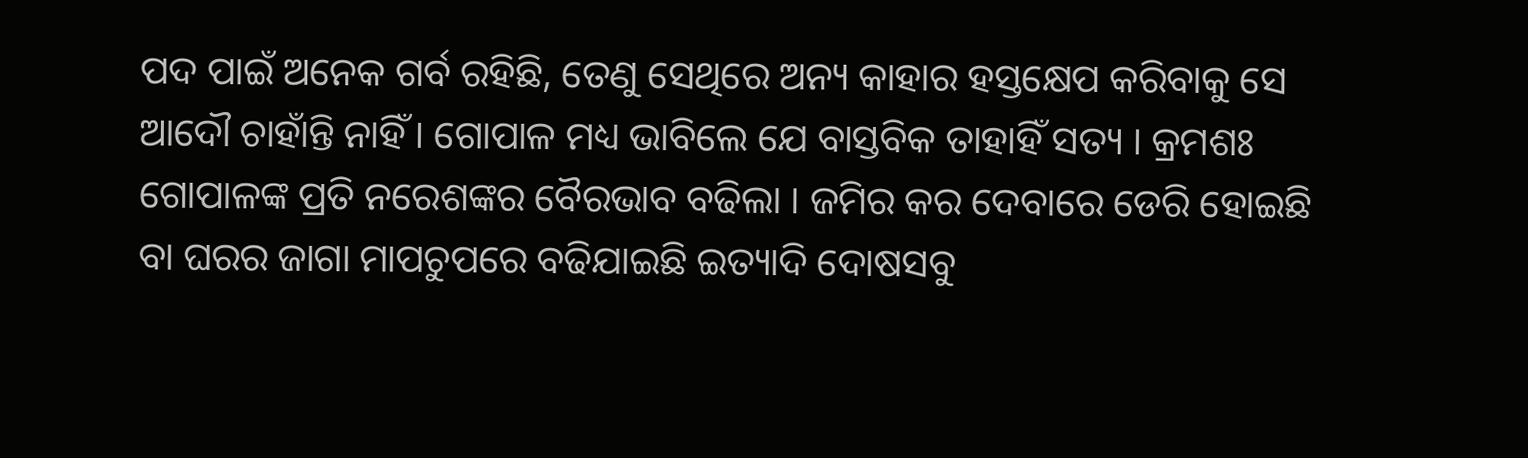ପଦ ପାଇଁ ଅନେକ ଗର୍ବ ରହିଛି, ତେଣୁ ସେଥିରେ ଅନ୍ୟ କାହାର ହସ୍ତକ୍ଷେପ କରିବାକୁ ସେ ଆଦୌ ଚାହାଁନ୍ତି ନାହିଁ । ଗୋପାଳ ମଧ୍ୟ ଭାବିଲେ ଯେ ବାସ୍ତବିକ ତାହାହିଁ ସତ୍ୟ । କ୍ରମଶଃ ଗୋପାଳଙ୍କ ପ୍ରତି ନରେଶଙ୍କର ବୈରଭାବ ବଢିଲା । ଜମିର କର ଦେବାରେ ଡେରି ହୋଇଛି ବା ଘରର ଜାଗା ମାପଚୁପରେ ବଢିଯାଇଛି ଇତ୍ୟାଦି ଦୋଷସବୁ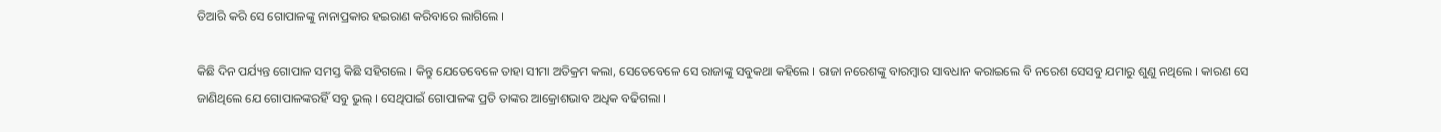ତିଆରି କରି ସେ ଗୋପାଳଙ୍କୁ ନାନାପ୍ରକାର ହଇରାଣ କରିବାରେ ଲାଗିଲେ ।

କିଛି ଦିନ ପର୍ଯ୍ୟନ୍ତ ଗୋପାଳ ସମସ୍ତ କିଛି ସହିଗଲେ । କିନ୍ତୁ ଯେତେବେଳେ ତାହା ସୀମା ଅତିକ୍ରମ କଲା, ସେତେବେଳେ ସେ ରାଜାଙ୍କୁ ସବୁକଥା କହିଲେ । ରାଜା ନରେଶଙ୍କୁ ବାରମ୍ବାର ସାବଧାନ କରାଇଲେ ବି ନରେଶ ସେସବୁ ଯମାରୁ ଶୁଣୁ ନଥିଲେ । କାରଣ ସେ ଜାଣିଥିଲେ ଯେ ଗୋପାଳଙ୍କରହିଁ ସବୁ ଭୁଲ୍ । ସେଥିପାଇଁ ଗୋପାଳଙ୍କ ପ୍ରତି ତାଙ୍କର ଆକ୍ରୋଶଭାବ ଅଧିକ ବଢିଗଲା ।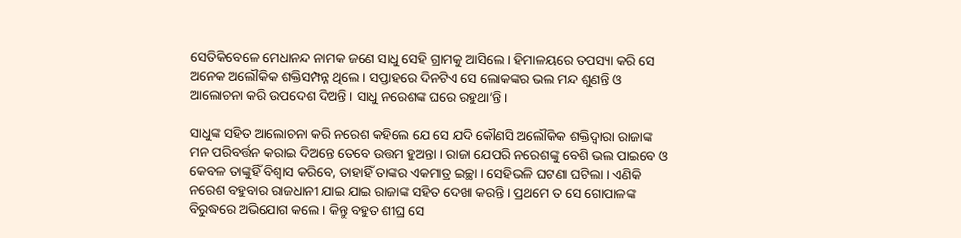ସେତିକିବେଳେ ମେଧାନନ୍ଦ ନାମକ ଜଣେ ସାଧୁ ସେହି ଗ୍ରାମକୁ ଆସିଲେ । ହିମାଳୟରେ ତପସ୍ୟା କରି ସେ ଅନେକ ଅଲୌକିକ ଶକ୍ତିସମ୍ପନ୍ନ ଥିଲେ । ସପ୍ତାହରେ ଦିନଟିଏ ସେ ଲୋକଙ୍କର ଭଲ ମନ୍ଦ ଶୁଣନ୍ତି ଓ ଆଲୋଚନା କରି ଉପଦେଶ ଦିଅନ୍ତି । ସାଧୁ ନରେଶଙ୍କ ଘରେ ରହୁଥା’ନ୍ତି ।

ସାଧୁଙ୍କ ସହିତ ଆଲୋଚନା କରି ନରେଶ କହିଲେ ଯେ ସେ ଯଦି କୌଣସି ଅଲୌକିକ ଶକ୍ତିଦ୍ୱାରା ରାଜାଙ୍କ ମନ ପରିବର୍ତ୍ତନ କରାଇ ଦିଅନ୍ତେ ତେବେ ଉତ୍ତମ ହୁଅନ୍ତା । ରାଜା ଯେପରି ନରେଶଙ୍କୁ ବେଶି ଭଲ ପାଇବେ ଓ କେବଳ ତାଙ୍କୁହିଁ ବିଶ୍ୱାସ କରିବେ, ତାହାହିଁ ତାଙ୍କର ଏକମାତ୍ର ଇଚ୍ଛା । ସେହିଭଳି ଘଟଣା ଘଟିଲା । ଏଣିକି ନରେଶ ବହୁବାର ରାଜଧାନୀ ଯାଇ ଯାଇ ରାଜାଙ୍କ ସହିତ ଦେଖା କରନ୍ତି । ପ୍ରଥମେ ତ ସେ ଗୋପାଳଙ୍କ ବିରୁଦ୍ଧରେ ଅଭିଯୋଗ କଲେ । କିନ୍ତୁ ବହୁତ ଶୀଘ୍ର ସେ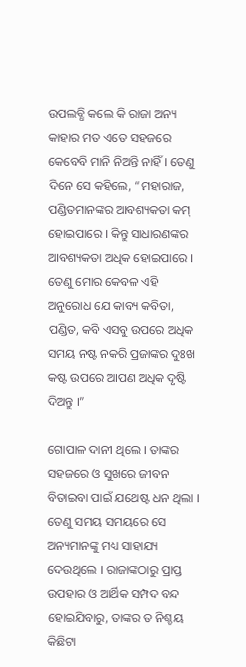ଉପଲବ୍ଧି କଲେ କି ରାଜା ଅନ୍ୟ କାହାର ମତ ଏତେ ସହଜରେ କେବେବି ମାନି ନିଅନ୍ତି ନାହିଁ । ତେଣୁ ଦିନେ ସେ କହିଲେ, “ମହାରାଜ, ପଣ୍ଡିତମାନଙ୍କର ଆବଶ୍ୟକତା କମ୍ ହୋଇପାରେ । କିନ୍ତୁ ସାଧାରଣଙ୍କର ଆବଶ୍ୟକତା ଅଧିକ ହୋଇପାରେ । ତେଣୁ ମୋର କେବଳ ଏହି ଅନୁରୋଧ ଯେ କାବ୍ୟ କବିତା, ପଣ୍ଡିତ, କବି ଏସବୁ ଉପରେ ଅଧିକ ସମୟ ନଷ୍ଟ ନକରି ପ୍ରଜାଙ୍କର ଦୁଃଖ କଷ୍ଟ ଉପରେ ଆପଣ ଅଧିକ ଦୃଷ୍ଟି ଦିଅନ୍ତୁ ।”

ଗୋପାଳ ଦାନୀ ଥିଲେ । ତାଙ୍କର ସହଜରେ ଓ ସୁଖରେ ଜୀବନ ବିତାଇବା ପାଇଁ ଯଥେଷ୍ଟ ଧନ ଥିଲା । ତେଣୁ ସମୟ ସମୟରେ ସେ ଅନ୍ୟମାନଙ୍କୁ ମଧ୍ୟ ସାହାଯ୍ୟ ଦେଉଥିଲେ । ରାଜାଙ୍କଠାରୁ ପ୍ରାପ୍ତ ଉପହାର ଓ ଆର୍ଥିକ ସମ୍ପଦ ବନ୍ଦ ହୋଇଯିବାରୁ, ତାଙ୍କର ତ ନିଶ୍ଚୟ କିଛିଟା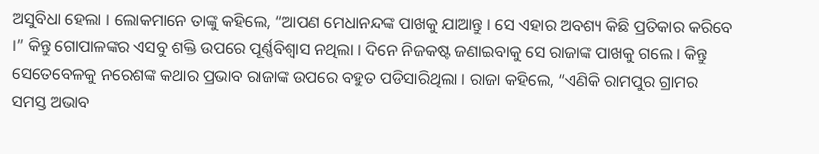ଅସୁବିଧା ହେଲା । ଲୋକମାନେ ତାଙ୍କୁ କହିଲେ, “ଆପଣ ମେଧାନନ୍ଦଙ୍କ ପାଖକୁ ଯାଆନ୍ତୁ । ସେ ଏହାର ଅବଶ୍ୟ କିଛି ପ୍ରତିକାର କରିବେ ।” କିନ୍ତୁ ଗୋପାଳଙ୍କର ଏସବୁ ଶକ୍ତି ଉପରେ ପୂର୍ଣ୍ଣବିଶ୍ୱାସ ନଥିଲା । ଦିନେ ନିଜକଷ୍ଟ ଜଣାଇବାକୁ ସେ ରାଜାଙ୍କ ପାଖକୁ ଗଲେ । କିନ୍ତୁ ସେତେବେଳକୁ ନରେଶଙ୍କ କଥାର ପ୍ରଭାବ ରାଜାଙ୍କ ଉପରେ ବହୁତ ପଡିସାରିଥିଲା । ରାଜା କହିଲେ, “ଏଣିକି ରାମପୁର ଗ୍ରାମର ସମସ୍ତ ଅଭାବ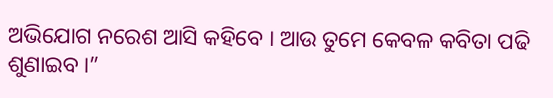ଅଭିଯୋଗ ନରେଶ ଆସି କହିବେ । ଆଉ ତୁମେ କେବଳ କବିତା ପଢି ଶୁଣାଇବ ।”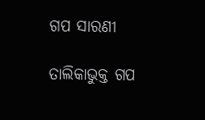ଗପ ସାରଣୀ

ତାଲିକାଭୁକ୍ତ ଗପ